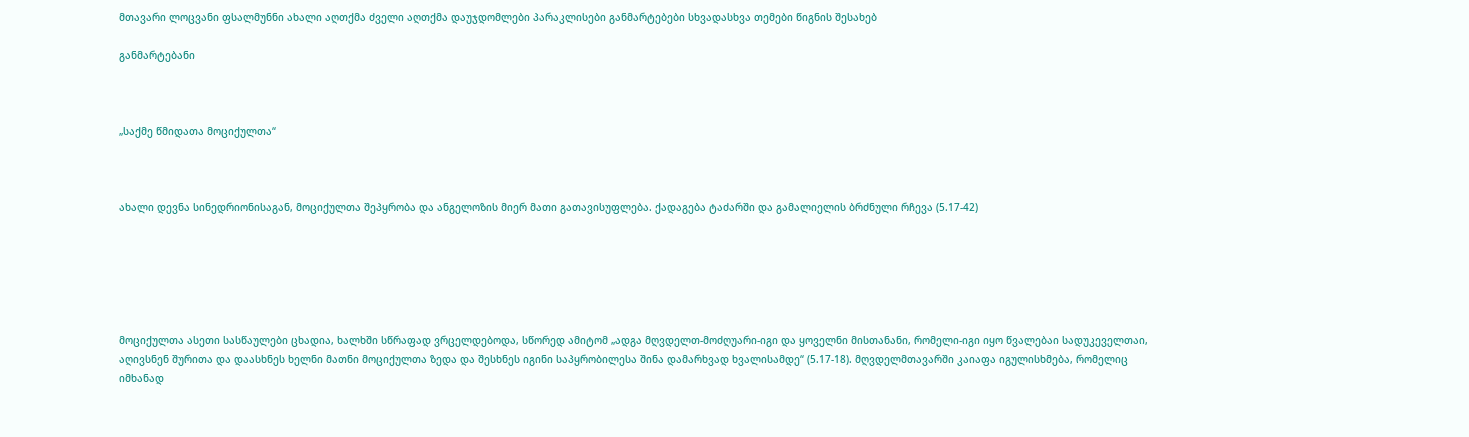მთავარი ლოცვანი ფსალმუნნი ახალი აღთქმა ძველი აღთქმა დაუჯდომლები პარაკლისები განმარტებები სხვადასხვა თემები წიგნის შესახებ

განმარტებანი



„საქმე წმიდათა მოციქულთა“



ახალი დევნა სინედრიონისაგან, მოციქულთა შეპყრობა და ანგელოზის მიერ მათი გათავისუფლება. ქადაგება ტაძარში და გამალიელის ბრძნული რჩევა (5.17-42)






მოციქულთა ასეთი სასწაულები ცხადია, ხალხში სწრაფად ვრცელდებოდა, სწორედ ამიტომ „ადგა მღვდელთ-მოძღუარი-იგი და ყოველნი მისთანანი, რომელი-იგი იყო წვალებაი სადუკეველთაი, აღივსნენ შურითა და დაასხნეს ხელნი მათნი მოციქულთა ზედა და შესხნეს იგინი საპყრობილესა შინა დამარხვად ხვალისამდე“ (5.17-18). მღვდელმთავარში კაიაფა იგულისხმება, რომელიც იმხანად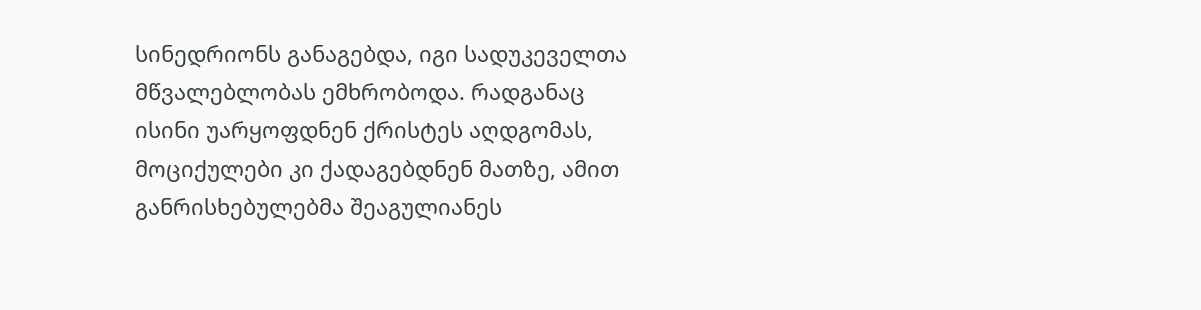სინედრიონს განაგებდა, იგი სადუკეველთა მწვალებლობას ემხრობოდა. რადგანაც ისინი უარყოფდნენ ქრისტეს აღდგომას, მოციქულები კი ქადაგებდნენ მათზე, ამით განრისხებულებმა შეაგულიანეს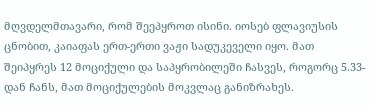მღვდელმთავარი, რომ შეეპყროთ ისინი. იოსებ ფლავიუსის ცნობით, კაიაფას ერთ-ერთი ვაჟი სადუკეველი იყო. მათ შეიპყრეს 12 მოციქული და საპყრობილეში ჩასვეს, როგორც 5.33-დან ჩანს, მათ მოციქულების მოკვლაც განიზრახეს.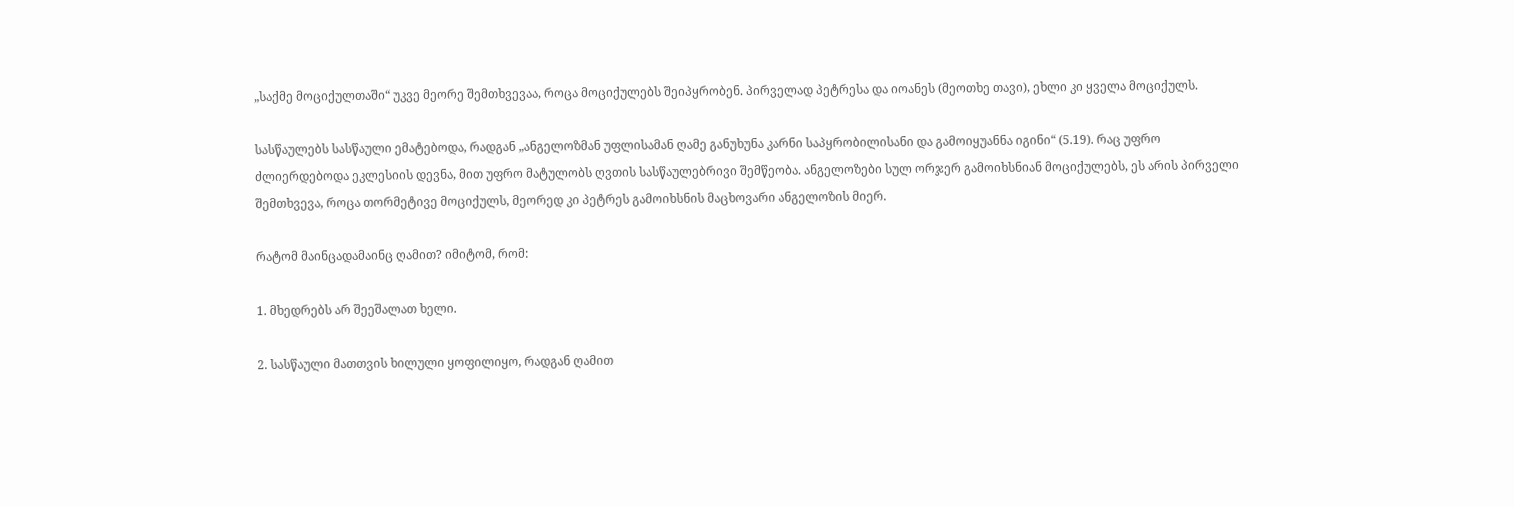„საქმე მოციქულთაში“ უკვე მეორე შემთხვევაა, როცა მოციქულებს შეიპყრობენ. პირველად პეტრესა და იოანეს (მეოთხე თავი), ეხლი კი ყველა მოციქულს.

სასწაულებს სასწაული ემატებოდა, რადგან „ანგელოზმან უფლისამან ღამე განუხუნა კარნი საპყრობილისანი და გამოიყუანნა იგინი“ (5.19). რაც უფრო ძლიერდებოდა ეკლესიის დევნა, მით უფრო მატულობს ღვთის სასწაულებრივი შემწეობა. ანგელოზები სულ ორჯერ გამოიხსნიან მოციქულებს, ეს არის პირველი შემთხვევა, როცა თორმეტივე მოციქულს, მეორედ კი პეტრეს გამოიხსნის მაცხოვარი ანგელოზის მიერ.

რატომ მაინცადამაინც ღამით? იმიტომ, რომ:

1. მხედრებს არ შეეშალათ ხელი.

2. სასწაული მათთვის ხილული ყოფილიყო, რადგან ღამით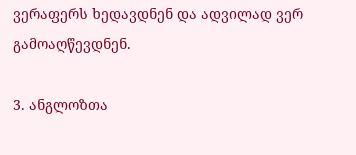ვერაფერს ხედავდნენ და ადვილად ვერ გამოაღწევდნენ.

3. ანგლოზთა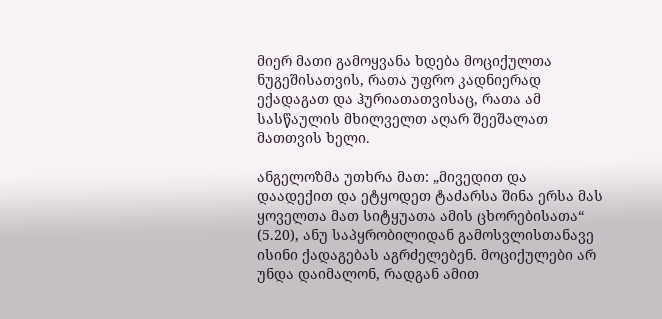მიერ მათი გამოყვანა ხდება მოციქულთა ნუგეშისათვის, რათა უფრო კადნიერად ექადაგათ და ჰურიათათვისაც, რათა ამ სასწაულის მხილველთ აღარ შეეშალათ მათთვის ხელი.

ანგელოზმა უთხრა მათ: „მივედით და დაადექით და ეტყოდეთ ტაძარსა შინა ერსა მას ყოველთა მათ სიტყუათა ამის ცხორებისათა“ (5.20), ანუ საპყრობილიდან გამოსვლისთანავე ისინი ქადაგებას აგრძელებენ. მოციქულები არ უნდა დაიმალონ, რადგან ამით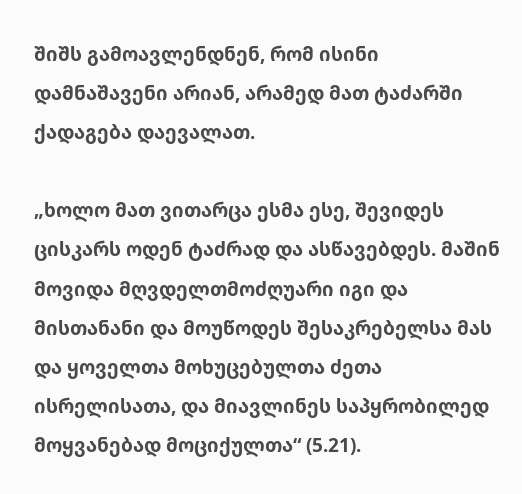შიშს გამოავლენდნენ, რომ ისინი დამნაშავენი არიან, არამედ მათ ტაძარში ქადაგება დაევალათ.

„ხოლო მათ ვითარცა ესმა ესე, შევიდეს ცისკარს ოდენ ტაძრად და ასწავებდეს. მაშინ მოვიდა მღვდელთმოძღუარი იგი და მისთანანი და მოუწოდეს შესაკრებელსა მას და ყოველთა მოხუცებულთა ძეთა ისრელისათა, და მიავლინეს საპყრობილედ მოყვანებად მოციქულთა“ (5.21).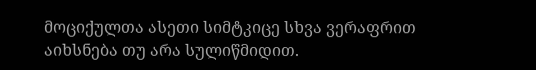მოციქულთა ასეთი სიმტკიცე სხვა ვერაფრით აიხსნება თუ არა სულიწმიდით.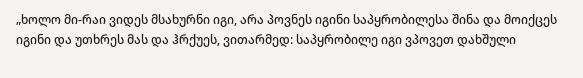„ხოლო მი-რაი ვიდეს მსახურნი იგი, არა პოვნეს იგინი საპყრობილესა შინა და მოიქცეს იგინი და უთხრეს მას და ჰრქუეს, ვითარმედ: საპყრობილე იგი ვპოვეთ დახშული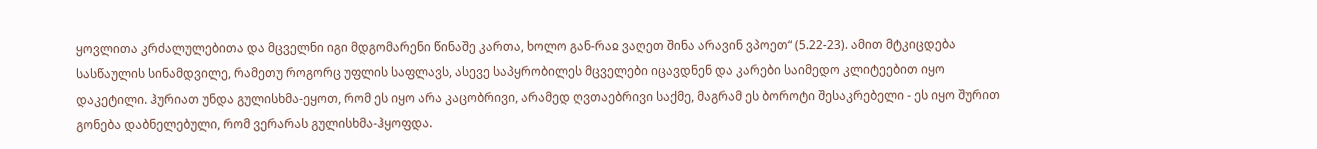ყოვლითა კრძალულებითა და მცველნი იგი მდგომარენი წინაშე კართა, ხოლო გან-რაჲ ვაღეთ შინა არავინ ვპოეთ“ (5.22-23). ამით მტკიცდება სასწაულის სინამდვილე, რამეთუ როგორც უფლის საფლავს, ასევე საპყრობილეს მცველები იცავდნენ და კარები საიმედო კლიტეებით იყო დაკეტილი. ჰურიათ უნდა გულისხმა-ეყოთ, რომ ეს იყო არა კაცობრივი, არამედ ღვთაებრივი საქმე, მაგრამ ეს ბოროტი შესაკრებელი - ეს იყო შურით გონება დაბნელებული, რომ ვერარას გულისხმა-ჰყოფდა.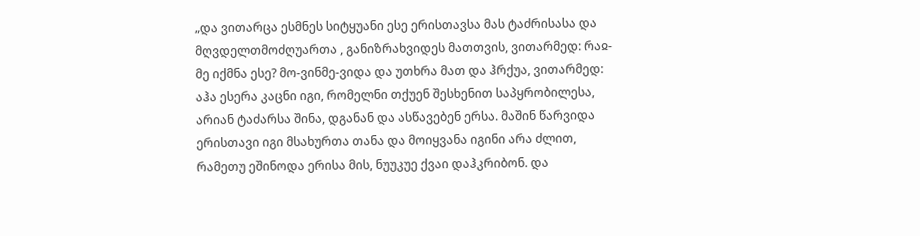„და ვითარცა ესმნეს სიტყუანი ესე ერისთავსა მას ტაძრისასა და მღვდელთმოძღუართა , განიზრახვიდეს მათთვის, ვითარმედ: რაჲ-მე იქმნა ესე? მო-ვინმე-ვიდა და უთხრა მათ და ჰრქუა, ვითარმედ: აჰა ესერა კაცნი იგი, რომელნი თქუენ შესხენით საპყრობილესა, არიან ტაძარსა შინა, დგანან და ასწავებენ ერსა. მაშინ წარვიდა ერისთავი იგი მსახურთა თანა და მოიყვანა იგინი არა ძლით, რამეთუ ეშინოდა ერისა მის, ნუუკუე ქვაი დაჰკრიბონ. და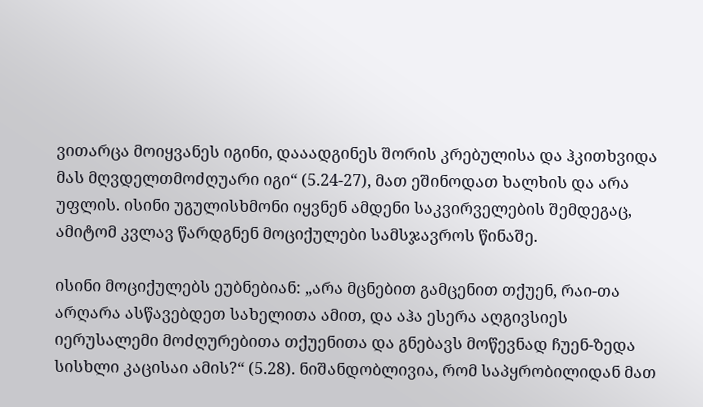ვითარცა მოიყვანეს იგინი, დააადგინეს შორის კრებულისა და ჰკითხვიდა მას მღვდელთმოძღუარი იგი“ (5.24-27), მათ ეშინოდათ ხალხის და არა უფლის. ისინი უგულისხმონი იყვნენ ამდენი საკვირველების შემდეგაც, ამიტომ კვლავ წარდგნენ მოციქულები სამსჯავროს წინაშე.

ისინი მოციქულებს ეუბნებიან: „არა მცნებით გამცენით თქუენ, რაი-თა არღარა ასწავებდეთ სახელითა ამით, და აჰა ესერა აღგივსიეს იერუსალემი მოძღურებითა თქუენითა და გნებავს მოწევნად ჩუენ-ზედა სისხლი კაცისაი ამის?“ (5.28). ნიშანდობლივია, რომ საპყრობილიდან მათ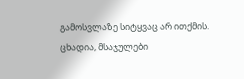გამოსვლაზე სიტყვაც არ ითქმის. ცხადია, მსაჯულები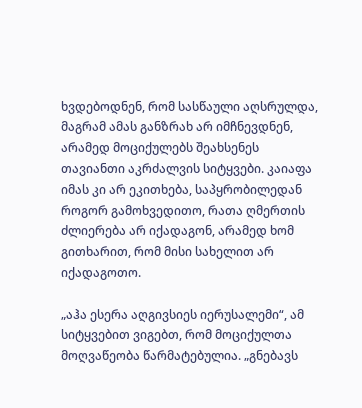ხვდებოდნენ, რომ სასწაული აღსრულდა, მაგრამ ამას განზრახ არ იმჩნევდნენ, არამედ მოციქულებს შეახსენეს თავიანთი აკრძალვის სიტყვები. კაიაფა იმას კი არ ეკითხება, საპყრობილედან როგორ გამოხვედითო, რათა ღმერთის ძლიერება არ იქადაგონ, არამედ ხომ გითხარით, რომ მისი სახელით არ იქადაგოთო.

„აჰა ესერა აღგივსიეს იერუსალემი“, ამ სიტყვებით ვიგებთ, რომ მოციქულთა მოღვაწეობა წარმატებულია. „გნებავს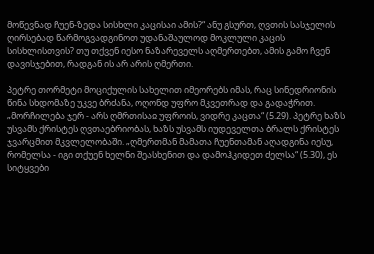მოწევნად ჩუენ-ზედა სისხლი კაცისაი ამის?“ ანუ გსურთ, ღვთის სასჯელის ღირსებად წარმოგვადგინოთ უდანაშაულოდ მოკლული კაცის სისხლისთვის? თუ თქვენ იესო ნაზარეველს აღმერთებთ, ამის გამო ჩვენ დავისჯებით, რადგან ის არ არის ღმერთი.

პეტრე თორმეტი მოციქულის სახელით იმეორებს იმას, რაც სინედრიონის წინა სხდომაზე უკვე ბრძანა, ოღონდ უფრო მკვეთრად და გადაჭრით. „მორჩილება ჯერ - არს ღმრთისაჲ უფროის, ვიდრე კაცთა“ (5.29). პეტრე ხაზს უსვამს ქრისტეს ღვთაებრიობას, ხაზს უსვამს იუდეველთა ბრალს ქრისტეს ჯვარცმით მკვლელობაში. „ღმერთმან მამათა ჩუენთამან აღადგინა იესუ, რომელსა - იგი თქუენ ხელნი შეასხენით და დამოჰკიდეთ ძელსა“ (5.30), ეს სიტყვები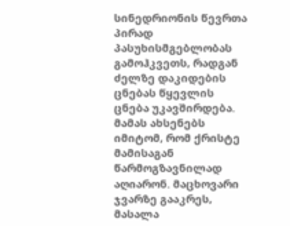სინედრიონის წევრთა პირად პასუხისმგებლობას გამოჰკვეთს, რადგან ძელზე დაკიდების ცნებას წყევლის ცნება უკავშირდება. მამას ახსენებს იმიტომ, რომ ქრისტე მამისაგან წარმოგზავნილად აღიარონ. მაცხოვარი ჯვარზე გააკრეს, მასალა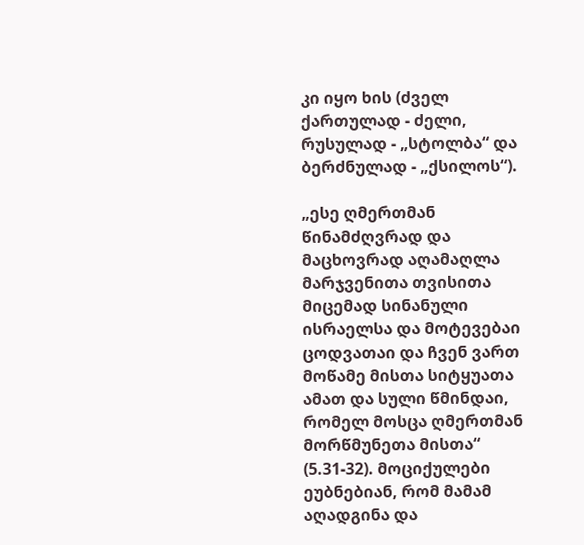კი იყო ხის (ძველ ქართულად - ძელი, რუსულად - „სტოლბა“ და ბერძნულად - „ქსილოს“).

„ესე ღმერთმან წინამძღვრად და მაცხოვრად აღამაღლა მარჯვენითა თვისითა მიცემად სინანული ისრაელსა და მოტევებაი ცოდვათაი და ჩვენ ვართ მოწამე მისთა სიტყუათა ამათ და სული წმინდაი, რომელ მოსცა ღმერთმან მორწმუნეთა მისთა“ (5.31-32). მოციქულები ეუბნებიან, რომ მამამ აღადგინა და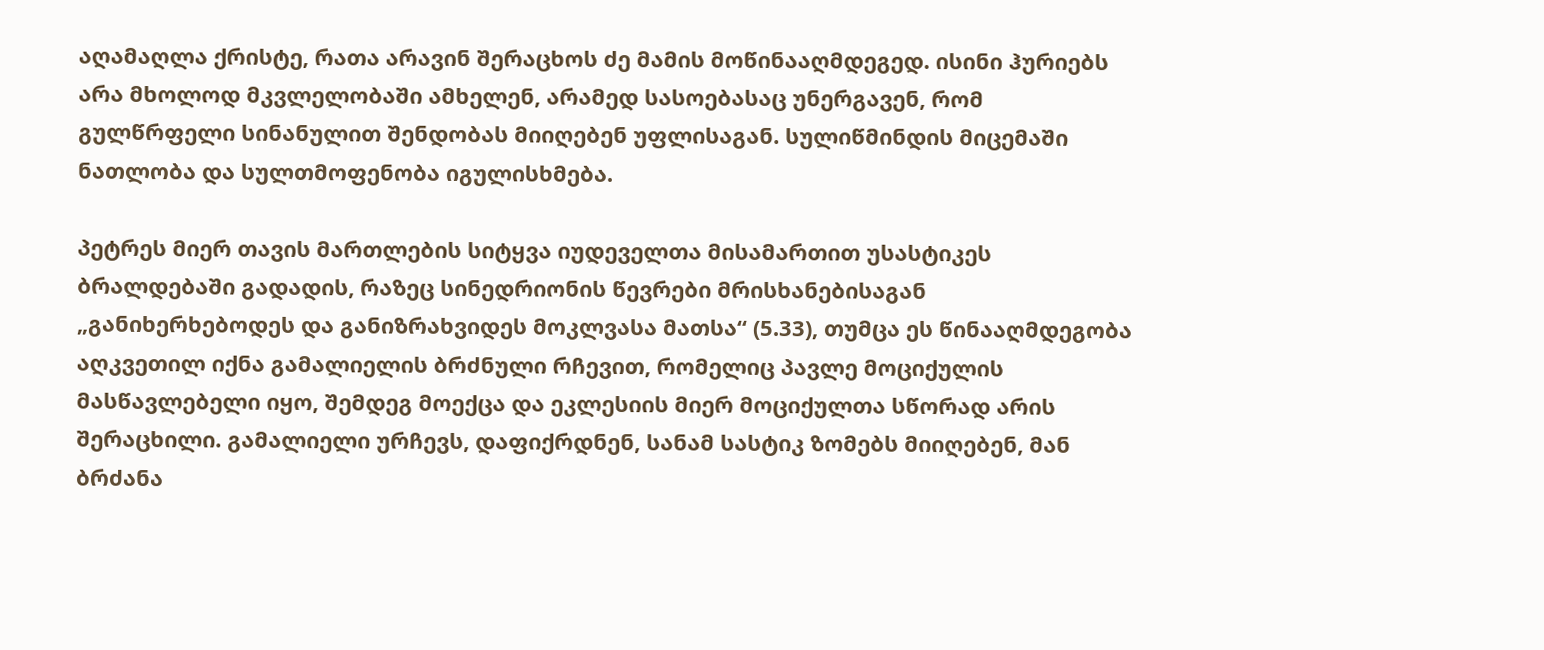აღამაღლა ქრისტე, რათა არავინ შერაცხოს ძე მამის მოწინააღმდეგედ. ისინი ჰურიებს არა მხოლოდ მკვლელობაში ამხელენ, არამედ სასოებასაც უნერგავენ, რომ გულწრფელი სინანულით შენდობას მიიღებენ უფლისაგან. სულიწმინდის მიცემაში ნათლობა და სულთმოფენობა იგულისხმება.

პეტრეს მიერ თავის მართლების სიტყვა იუდეველთა მისამართით უსასტიკეს ბრალდებაში გადადის, რაზეც სინედრიონის წევრები მრისხანებისაგან „განიხერხებოდეს და განიზრახვიდეს მოკლვასა მათსა“ (5.33), თუმცა ეს წინააღმდეგობა აღკვეთილ იქნა გამალიელის ბრძნული რჩევით, რომელიც პავლე მოციქულის მასწავლებელი იყო, შემდეგ მოექცა და ეკლესიის მიერ მოციქულთა სწორად არის შერაცხილი. გამალიელი ურჩევს, დაფიქრდნენ, სანამ სასტიკ ზომებს მიიღებენ, მან ბრძანა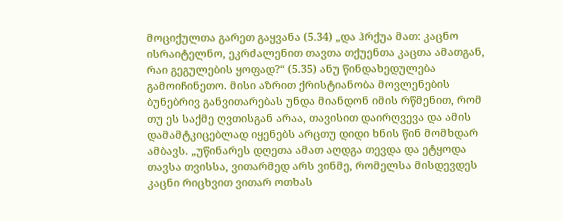მოციქულთა გარეთ გაყვანა (5.34) „და ჰრქუა მათ: კაცნო ისრაიტელნო, ეკრძალენით თავთა თქუენთა კაცთა ამათგან, რაი გეგულების ყოფად?“ (5.35) ანუ წინდახედულება გამოიჩინეთო. მისი აზრით ქრისტიანობა მოვლენების ბუნებრივ განვითარებას უნდა მიანდონ იმის რწმენით, რომ თუ ეს საქმე ღვთისგან არაა, თავისით დაირღვევა და ამის დამამტკიცებლად იყენებს არცთუ დიდი ხნის წინ მომხდარ ამბავს. „უწინარეს დღეთა ამათ აღდგა თევდა და ეტყოდა თავსა თვისსა, ვითარმედ არს ვინმე, რომელსა მისდევდეს კაცნი რიცხვით ვითარ ოთხას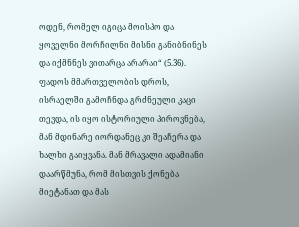ოდენ, რომელ იგიცა მოისპო და ყოველნი მორჩილნი მისნი განიბნინეს და იქმნნეს ვითარცა არარაი“ (5.36). ფადოს მმართველობის დროს, ისრაელში გამოჩნდა გრძნეული კაცი თევდა, ის იყო ისტორიული პიროვნება, მან მდინარე იორდანეც კი შეაჩერა და ხალხი გაიყვანა. მან მრავალი ადამიანი დაარწმუნა, რომ მისთვის ქონება მიეტანათ და მას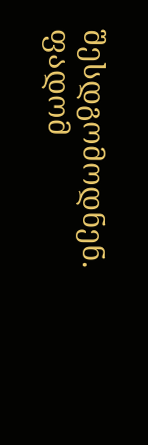შესდგომოდნენ. ფადომ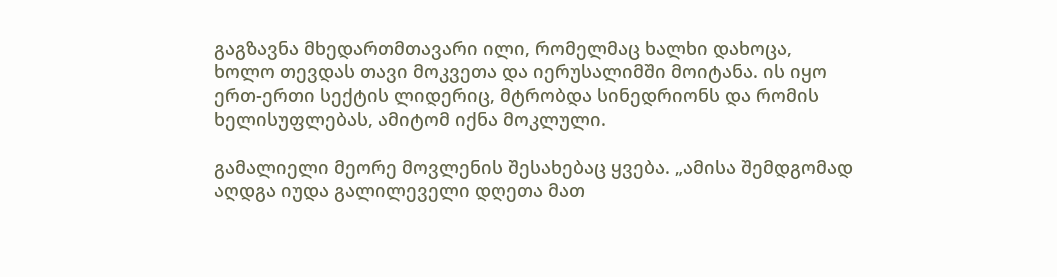გაგზავნა მხედართმთავარი ილი, რომელმაც ხალხი დახოცა, ხოლო თევდას თავი მოკვეთა და იერუსალიმში მოიტანა. ის იყო ერთ-ერთი სექტის ლიდერიც, მტრობდა სინედრიონს და რომის ხელისუფლებას, ამიტომ იქნა მოკლული.

გამალიელი მეორე მოვლენის შესახებაც ყვება. „ამისა შემდგომად აღდგა იუდა გალილეველი დღეთა მათ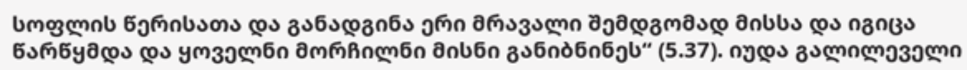სოფლის წერისათა და განადგინა ერი მრავალი შემდგომად მისსა და იგიცა წარწყმდა და ყოველნი მორჩილნი მისნი განიბნინეს“ (5.37). იუდა გალილეველი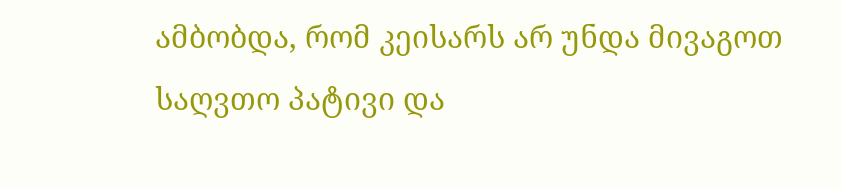ამბობდა, რომ კეისარს არ უნდა მივაგოთ საღვთო პატივი და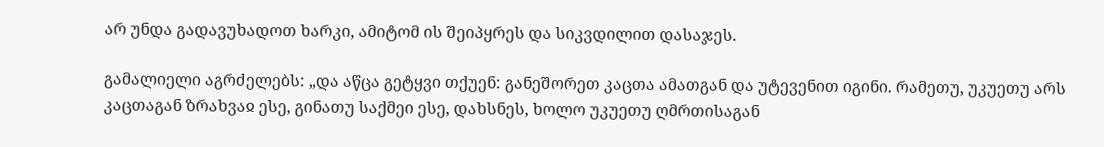არ უნდა გადავუხადოთ ხარკი, ამიტომ ის შეიპყრეს და სიკვდილით დასაჯეს.

გამალიელი აგრძელებს: „და აწცა გეტყვი თქუენ: განეშორეთ კაცთა ამათგან და უტევენით იგინი. რამეთუ, უკუეთუ არს კაცთაგან ზრახვაჲ ესე, გინათუ საქმეი ესე, დახსნეს, ხოლო უკუეთუ ღმრთისაგან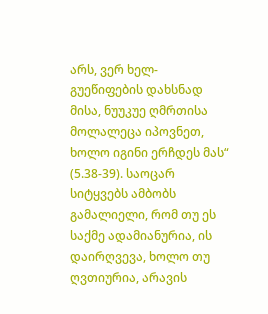არს, ვერ ხელ-გუეწიფების დახსნად მისა, ნუუკუე ღმრთისა მოლალეცა იპოვნეთ, ხოლო იგინი ერჩდეს მას“ (5.38-39). საოცარ სიტყვებს ამბობს გამალიელი, რომ თუ ეს საქმე ადამიანურია, ის დაირღვევა, ხოლო თუ ღვთიურია, არავის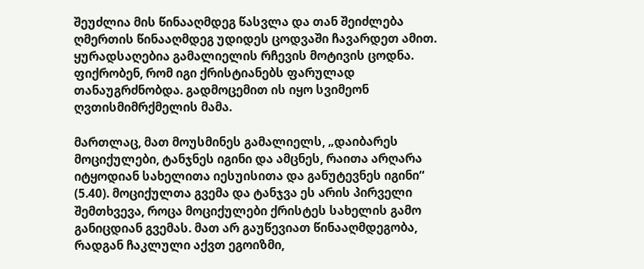შეუძლია მის წინააღმდეგ წასვლა და თან შეიძლება ღმერთის წინააღმდეგ უდიდეს ცოდვაში ჩავარდეთ ამით. ყურადსაღებია გამალიელის რჩევის მოტივის ცოდნა. ფიქრობენ, რომ იგი ქრისტიანებს ფარულად თანაუგრძნობდა. გადმოცემით ის იყო სვიმეონ ღვთისმიმრქმელის მამა.

მართლაც, მათ მოუსმინეს გამალიელს, „დაიბარეს მოციქულები, ტანჯნეს იგინი და ამცნეს, რაითა არღარა იტყოდიან სახელითა იესუისითა და განუტევნეს იგინი“ (5.40). მოციქულთა გვემა და ტანჯვა ეს არის პირველი შემთხვევა, როცა მოციქულები ქრისტეს სახელის გამო განიცდიან გვემას. მათ არ გაუწევიათ წინააღმდეგობა, რადგან ჩაკლული აქვთ ეგოიზმი,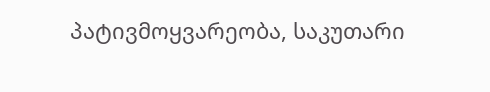პატივმოყვარეობა, საკუთარი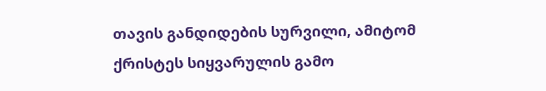თავის განდიდების სურვილი, ამიტომ ქრისტეს სიყვარულის გამო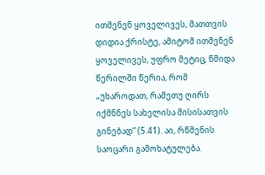ითმენენ ყოველივეს, მათთვის დიდია ქრისტე, ამიტომ ითმენენ ყოველივეს, უფრო მეტიც, წმიდა წერილში წერია, რომ „უხაროდათ, რამეთუ ღირს იქმნნეს სახელისა მისისათვის გინებად“ (5.41). აი, რწმენის საოცარი გამოხატულება.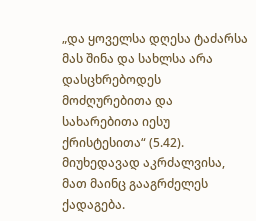„და ყოველსა დღესა ტაძარსა მას შინა და სახლსა არა დასცხრებოდეს მოძღურებითა და სახარებითა იესუ ქრისტესითა“ (5.42). მიუხედავად აკრძალვისა, მათ მაინც გააგრძელეს ქადაგება.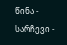წინა - სარჩევი -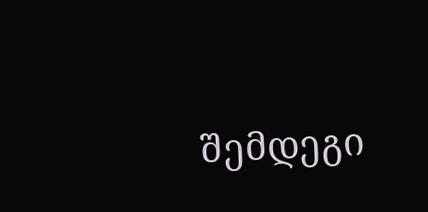შემდეგი